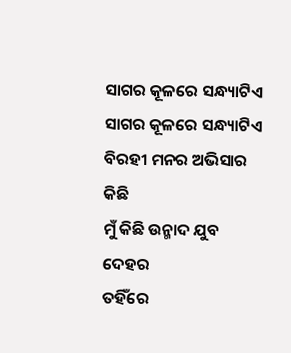ସାଗର କୂଳରେ ସନ୍ଧ୍ୟାଟିଏ
ସାଗର କୂଳରେ ସନ୍ଧ୍ୟାଟିଏ
ବିରହୀ ମନର ଅଭିସାର କିଛି
ମୁଁ କିଛି ଉନ୍ମାଦ ଯୁବ ଦେହର
ତହିଁରେ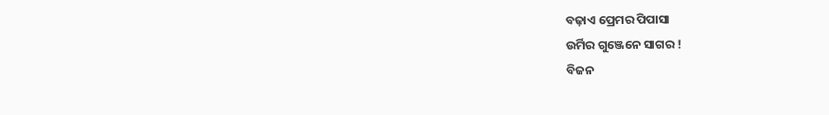ବଢ଼ାଏ ପ୍ରେମର ପିପାସା
ଉର୍ମିର ଗୁଞ୍ଜେନେ ସାଗର !
ବିଜନ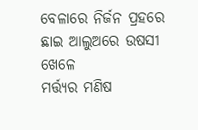ବେଳାରେ ନିର୍ଜନ ପ୍ରହରେ
ଛାଇ ଆଲୁଅରେ ଉଷସୀ ଖେଳେ
ମର୍ତ୍ତ୍ୟର ମଣିଷ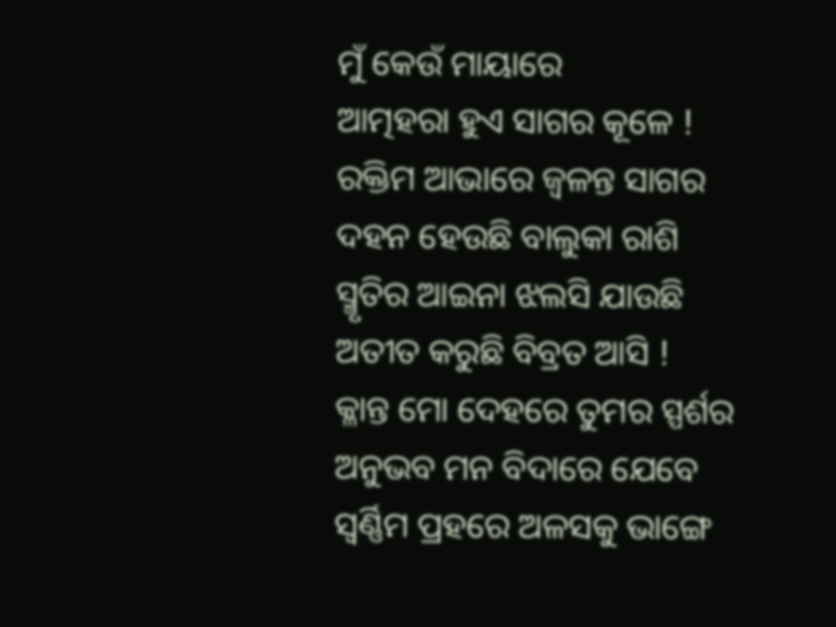ମୁଁ କେଉଁ ମାୟାରେ
ଆତ୍ମହରା ହୁଏ ସାଗର କୂଳେ !
ରକ୍ତିମ ଆଭାରେ ଜ୍ଵଳନ୍ତ ସାଗର
ଦହନ ହେଉଛି ବାଲୁକା ରାଶି
ସ୍ମୃତିର ଆଇନା ଝଲସି ଯାଉଛି
ଅତୀତ କରୁଛି ବିବ୍ରତ ଆସି !
କ୍ଳାନ୍ତ ମୋ ଦେହରେ ତୁମର ସ୍ପର୍ଶର
ଅନୁଭବ ମନ ବିଦାରେ ଯେବେ
ସ୍ଵର୍ଣ୍ଣିମ ପ୍ରହରେ ଅଳସକୁ ଭାଙ୍ଗେ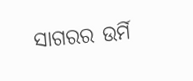ସାଗରର ଉର୍ମି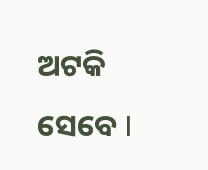ଅଟକି ସେବେ I